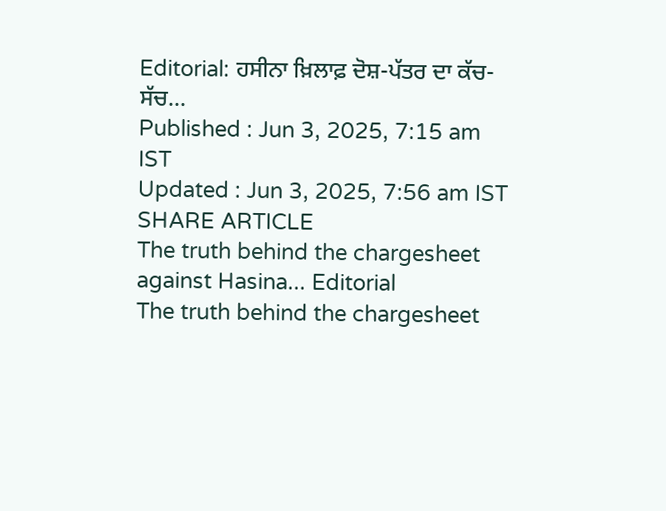Editorial: ਹਸੀਨਾ ਖ਼ਿਲਾਫ਼ ਦੋਸ਼-ਪੱਤਰ ਦਾ ਕੱਚ-ਸੱਚ...
Published : Jun 3, 2025, 7:15 am IST
Updated : Jun 3, 2025, 7:56 am IST
SHARE ARTICLE
The truth behind the chargesheet against Hasina... Editorial
The truth behind the chargesheet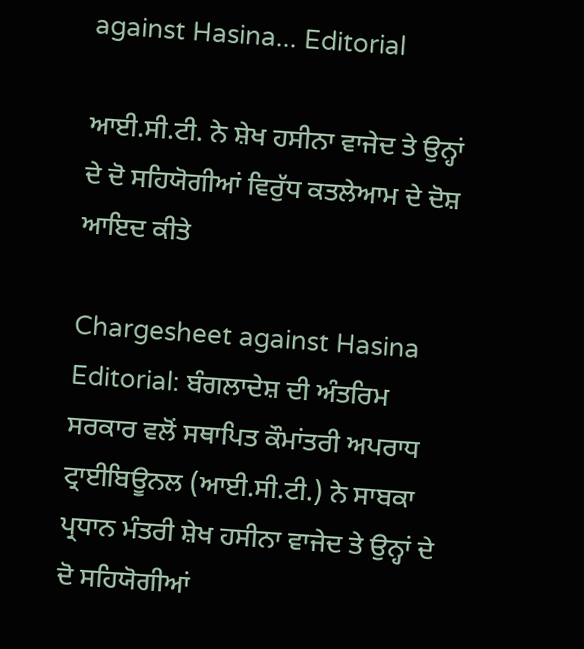against Hasina... Editorial

ਆਈ.ਸੀ.ਟੀ. ਨੇ ਸ਼ੇਖ ਹਸੀਨਾ ਵਾਜੇਦ ਤੇ ਉਨ੍ਹਾਂ ਦੇ ਦੋ ਸਹਿਯੋਗੀਆਂ ਵਿਰੁੱਧ ਕਤਲੇਆਮ ਦੇ ਦੋਸ਼ ਆਇਦ ਕੀਤੇ

Chargesheet against Hasina Editorial: ਬੰਗਲਾਦੇਸ਼ ਦੀ ਅੰਤਰਿਮ ਸਰਕਾਰ ਵਲੋਂ ਸਥਾਪਿਤ ਕੌਮਾਂਤਰੀ ਅਪਰਾਧ ਟ੍ਰਾਈਬਿਊਨਲ (ਆਈ.ਸੀ.ਟੀ.) ਨੇ ਸਾਬਕਾ ਪ੍ਰਧਾਨ ਮੰਤਰੀ ਸ਼ੇਖ ਹਸੀਨਾ ਵਾਜੇਦ ਤੇ ਉਨ੍ਹਾਂ ਦੇ ਦੋ ਸਹਿਯੋਗੀਆਂ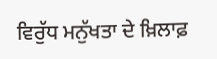ਵਿਰੁੱਧ ਮਨੁੱਖਤਾ ਦੇ ਖ਼ਿਲਾਫ਼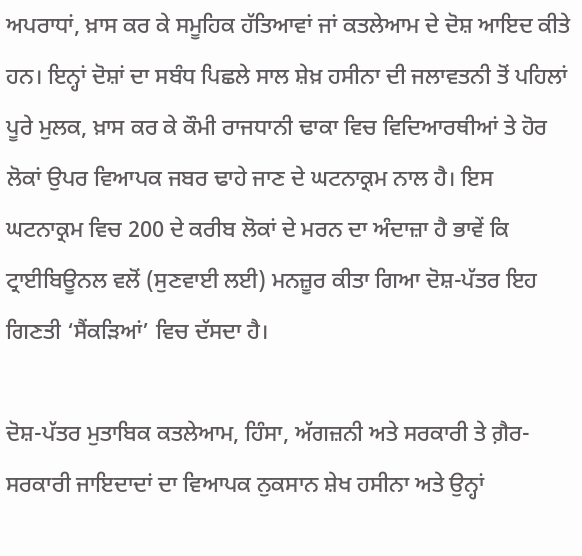ਅਪਰਾਧਾਂ, ਖ਼ਾਸ ਕਰ ਕੇ ਸਮੂਹਿਕ ਹੱਤਿਆਵਾਂ ਜਾਂ ਕਤਲੇਆਮ ਦੇ ਦੋਸ਼ ਆਇਦ ਕੀਤੇ ਹਨ। ਇਨ੍ਹਾਂ ਦੋਸ਼ਾਂ ਦਾ ਸਬੰਧ ਪਿਛਲੇ ਸਾਲ ਸ਼ੇਖ਼ ਹਸੀਨਾ ਦੀ ਜਲਾਵਤਨੀ ਤੋਂ ਪਹਿਲਾਂ ਪੂਰੇ ਮੁਲਕ, ਖ਼ਾਸ ਕਰ ਕੇ ਕੌਮੀ ਰਾਜਧਾਨੀ ਢਾਕਾ ਵਿਚ ਵਿਦਿਆਰਥੀਆਂ ਤੇ ਹੋਰ ਲੋਕਾਂ ਉਪਰ ਵਿਆਪਕ ਜਬਰ ਢਾਹੇ ਜਾਣ ਦੇ ਘਟਨਾਕ੍ਰਮ ਨਾਲ ਹੈ। ਇਸ ਘਟਨਾਕ੍ਰਮ ਵਿਚ 200 ਦੇ ਕਰੀਬ ਲੋਕਾਂ ਦੇ ਮਰਨ ਦਾ ਅੰਦਾਜ਼ਾ ਹੈ ਭਾਵੇਂ ਕਿ ਟ੍ਰਾਈਬਿਊਨਲ ਵਲੋਂ (ਸੁਣਵਾਈ ਲਈ) ਮਨਜ਼ੂਰ ਕੀਤਾ ਗਿਆ ਦੋਸ਼-ਪੱਤਰ ਇਹ ਗਿਣਤੀ ‘ਸੈਂਕੜਿਆਂ’ ਵਿਚ ਦੱਸਦਾ ਹੈ।

ਦੋਸ਼-ਪੱਤਰ ਮੁਤਾਬਿਕ ਕਤਲੇਆਮ, ਹਿੰਸਾ, ਅੱਗਜ਼ਨੀ ਅਤੇ ਸਰਕਾਰੀ ਤੇ ਗ਼ੈਰ-ਸਰਕਾਰੀ ਜਾਇਦਾਦਾਂ ਦਾ ਵਿਆਪਕ ਨੁਕਸਾਨ ਸ਼ੇਖ ਹਸੀਨਾ ਅਤੇ ਉਨ੍ਹਾਂ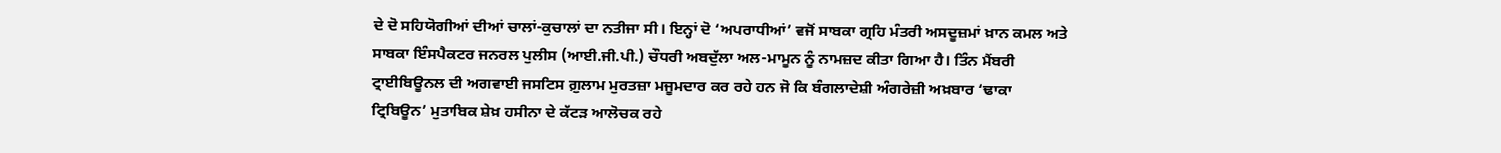ਦੇ ਦੋ ਸਹਿਯੋਗੀਆਂ ਦੀਆਂ ਚਾਲਾਂ-ਕੁਚਾਲਾਂ ਦਾ ਨਤੀਜਾ ਸੀ। ਇਨ੍ਹਾਂ ਦੋ ‘ਅਪਰਾਧੀਆਂ’ ਵਜੋਂ ਸਾਬਕਾ ਗ੍ਰਹਿ ਮੰਤਰੀ ਅਸਦੂਜ਼ਮਾਂ ਖ਼ਾਨ ਕਮਲ ਅਤੇ ਸਾਬਕਾ ਇੰਸਪੈਕਟਰ ਜਨਰਲ ਪੁਲੀਸ (ਆਈ.ਜੀ.ਪੀ.) ਚੌਧਰੀ ਅਬਦੁੱਲਾ ਅਲ-ਮਾਮੂਨ ਨੂੰ ਨਾਮਜ਼ਦ ਕੀਤਾ ਗਿਆ ਹੈ। ਤਿੰਨ ਮੈਂਬਰੀ ਟ੍ਰਾਈਬਿਊਨਲ ਦੀ ਅਗਵਾਈ ਜਸਟਿਸ ਗ਼ੁਲਾਮ ਮੁਰਤਜ਼ਾ ਮਜੂਮਦਾਰ ਕਰ ਰਹੇ ਹਨ ਜੋ ਕਿ ਬੰਗਲਾਦੇਸ਼ੀ ਅੰਗਰੇਜ਼ੀ ਅਖ਼ਬਾਰ ‘ਢਾਕਾ ਟ੍ਰਿਬਿਊਨ’ ਮੁਤਾਬਿਕ ਸ਼ੇਖ਼ ਹਸੀਨਾ ਦੇ ਕੱਟੜ ਆਲੋਚਕ ਰਹੇ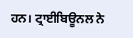ਹਨ। ਟ੍ਰਾਈਬਿਊਨਲ ਨੇ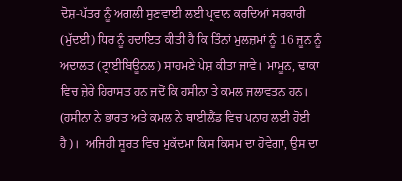ਦੋਸ਼-ਪੱਤਰ ਨੂੰ ਅਗਲੀ ਸੁਣਵਾਈ ਲਈ ਪ੍ਰਵਾਨ ਕਰਦਿਆਂ ਸਰਕਾਰੀ (ਮੁੱਦਈ) ਧਿਰ ਨੂੰ ਹਦਾਇਤ ਕੀਤੀ ਹੈ ਕਿ ਤਿੰਨਾਂ ਮੁਲਜ਼ਮਾਂ ਨੂੰ 16 ਜੂਨ ਨੂੰ ਅਦਾਲਤ (ਟ੍ਰਾਈਬਿਊਨਲ) ਸਾਹਮਣੇ ਪੇਸ਼ ਕੀਤਾ ਜਾਵੇ। ਮਾਮੂਨ, ਢਾਕਾ ਵਿਚ ਜ਼ੇਰੇ ਹਿਰਾਸਤ ਹਨ ਜਦੋਂ ਕਿ ਹਸੀਨਾ ਤੇ ਕਮਲ ਜਲਾਵਤਨ ਹਨ। (ਹਸੀਨਾ ਨੇ ਭਾਰਤ ਅਤੇ ਕਮਲ ਨੇ ਥਾਈਲੈਂਡ ਵਿਚ ਪਨਾਹ ਲਈ ਹੋਈ ਹੈ)।  ਅਜਿਹੀ ਸੂਰਤ ਵਿਚ ਮੁਕੱਦਮਾ ਕਿਸ ਕਿਸਮ ਦਾ ਹੋਵੇਗਾ, ਉਸ ਦਾ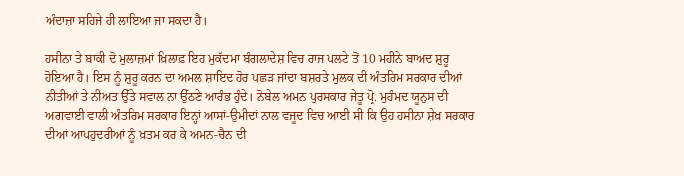ਅੰਦਾਜ਼ਾ ਸਹਿਜੇ ਹੀ ਲਾਇਆ ਜਾ ਸਕਦਾ ਹੈ।

ਹਸੀਨਾ ਤੇ ਬਾਕੀ ਦੋ ਮੁਲਾਜ਼ਮਾਂ ਖ਼ਿਲਾਫ਼ ਇਹ ਮੁਕੱਦਮਾ ਬੰਗਲਾਦੇਸ਼ ਵਿਚ ਰਾਜ ਪਲਟੇ ਤੋਂ 10 ਮਹੀਨੇ ਬਾਅਦ ਸ਼ੁਰੂ ਹੋਇਆ ਹੈ। ਇਸ ਨੂੰ ਸ਼ੁਰੂ ਕਰਨ ਦਾ ਅਮਲ ਸ਼ਾਇਦ ਹੋਰ ਪਛੜ ਜਾਂਦਾ ਬਸ਼ਰਤੇ ਮੁਲਕ ਦੀ ਅੰਤਰਿਮ ਸਰਕਾਰ ਦੀਆਂ ਨੀਤੀਆਂ ਤੇ ਨੀਅਤ ਉੱਤੇ ਸਵਾਲ ਨਾ ਉੱਠਣੇ ਆਰੰਭ ਹੁੰਦੇ। ਨੋਬੇਲ ਅਮਨ ਪੁਰਸਕਾਰ ਜੇਤੂ ਪ੍ਰੋ. ਮੁਹੰਮਦ ਯੂਨੁਸ ਦੀ ਅਗਵਾਈ ਵਾਲੀ ਅੰਤਰਿਮ ਸਰਕਾਰ ਇਨ੍ਹਾਂ ਆਸਾਂ-ਉਮੀਦਾਂ ਨਾਲ ਵਜੂਦ ਵਿਚ ਆਈ ਸੀ ਕਿ ਉਹ ਹਸੀਨਾ ਸ਼ੇਖ਼ ਸਰਕਾਰ ਦੀਆਂ ਆਪਹੁਦਰੀਆਂ ਨੂੰ ਖ਼ਤਮ ਕਰ ਕੇ ਅਮਨ-ਚੈਨ ਦੀ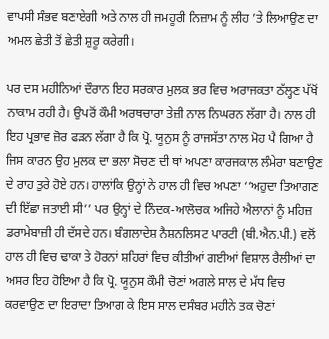ਵਾਪਸੀ ਸੰਭਵ ਬਣਾਏਗੀ ਅਤੇ ਨਾਲ ਹੀ ਜਮਹੂਰੀ ਨਿਜ਼ਾਮ ਨੂੰ ਲੀਹ ’ਤੇ ਲਿਆਉਣ ਦਾ ਅਮਲ ਛੇਤੀ ਤੋਂ ਛੇਤੀ ਸ਼ੁਰੂ ਕਰੇਗੀ।

ਪਰ ਦਸ ਮਹੀਨਿਆਂ ਦੌਰਾਨ ਇਹ ਸਰਕਾਰ ਮੁਲਕ ਭਰ ਵਿਚ ਅਰਾਜਕਤਾ ਠੱਲ੍ਹਣ ਪੱਖੋਂ ਨਾਕਾਮ ਰਹੀ ਹੈ। ਉਪਰੋਂ ਕੌਮੀ ਅਰਥਚਾਰਾ ਤੇਜ਼ੀ ਨਾਲ ਨਿਘਰਨ ਲੱਗਾ ਹੈ। ਨਾਲ ਹੀ ਇਹ ਪ੍ਰਭਾਵ ਜ਼ੋਰ ਫੜਨ ਲੱਗਾ ਹੈ ਕਿ ਪ੍ਰੋ. ਯੂਨੁਸ ਨੂੰ ਰਾਜਸੱਤਾ ਨਾਲ ਮੋਹ ਪੈ ਗਿਆ ਹੈ ਜਿਸ ਕਾਰਨ ਉਹ ਮੁਲਕ ਦਾ ਭਲਾ ਸੋਚਣ ਦੀ ਥਾਂ ਅਪਣਾ ਕਾਰਜਕਾਲ ਲੰਮੇਰਾ ਬਣਾਉਣ ਦੇ ਰਾਹ ਤੁਰੇ ਹੋਏ ਹਨ। ਹਾਲਾਂਕਿ ਉਨ੍ਹਾਂ ਨੇ ਹਾਲ ਹੀ ਵਿਚ ਅਪਣਾ ‘‘ਅਹੁਦਾ ਤਿਆਗਣ ਦੀ ਇੱਛਾ ਜਤਾਈ ਸੀ’’ ਪਰ ਉਨ੍ਹਾਂ ਦੇ ਨਿੰਦਕ-ਆਲੋਚਕ ਅਜਿਹੇ ਐਲਾਨਾਂ ਨੂੰ ਮਹਿਜ਼ ਡਰਾਮੇਬਾਜ਼ੀ ਹੀ ਦੱਸਦੇ ਹਨ। ਬੰਗਲਾਦੇਸ਼ ਨੈਸ਼ਨਲਿਸਟ ਪਾਰਟੀ (ਬੀ.ਐਨ.ਪੀ.) ਵਲੋਂ ਹਾਲ ਹੀ ਵਿਚ ਢਾਕਾ ਤੇ ਹੋਰਨਾਂ ਸ਼ਹਿਰਾਂ ਵਿਚ ਕੀਤੀਆਂ ਗਈਆਂ ਵਿਸ਼ਾਲ ਰੈਲੀਆਂ ਦਾ ਅਸਰ ਇਹ ਹੋਇਆ ਹੈ ਕਿ ਪ੍ਰੋ. ਯੂਨੁਸ ਕੌਮੀ ਚੋਣਾਂ ਅਗਲੇ ਸਾਲ ਦੇ ਮੱਧ ਵਿਚ ਕਰਵਾਉਣ ਦਾ ਇਰਾਦਾ ਤਿਆਗ ਕੇ ਇਸ ਸਾਲ ਦਸੰਬਰ ਮਹੀਨੇ ਤਕ ਚੋਣਾਂ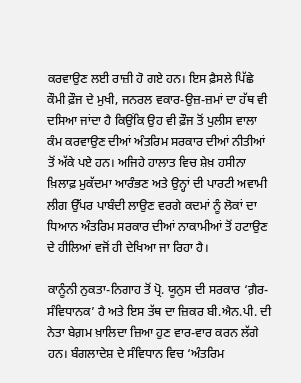ਕਰਵਾਉਣ ਲਈ ਰਾਜ਼ੀ ਹੋ ਗਏ ਹਨ। ਇਸ ਫ਼ੈਸਲੇ ਪਿੱਛੇ ਕੌਮੀ ਫ਼ੌਜ ਦੇ ਮੁਖੀ, ਜਨਰਲ ਵਕਾਰ-ਉਜ਼-ਜ਼ਮਾਂ ਦਾ ਹੱਥ ਵੀ ਦਸਿਆ ਜਾਂਦਾ ਹੈ ਕਿਉਂਕਿ ਉਹ ਵੀ ਫ਼ੌਜ ਤੋਂ ਪੁਲੀਸ ਵਾਲਾ ਕੰਮ ਕਰਵਾਉਣ ਦੀਆਂ ਅੰਤਰਿਮ ਸਰਕਾਰ ਦੀਆਂ ਨੀਤੀਆਂ ਤੋਂ ਅੱਕੇ ਪਏ ਹਨ। ਅਜਿਹੇ ਹਾਲਾਤ ਵਿਚ ਸ਼ੇਖ਼ ਹਸੀਨਾ ਖ਼ਿਲਾਫ਼ ਮੁਕੱਦਮਾ ਆਰੰਭਣ ਅਤੇ ਉਨ੍ਹਾਂ ਦੀ ਪਾਰਟੀ ਅਵਾਮੀ ਲੀਗ ਉੱਪਰ ਪਾਬੰਦੀ ਲਾਉਣ ਵਰਗੇ ਕਦਮਾਂ ਨੂੰ ਲੋਕਾਂ ਦਾ ਧਿਆਨ ਅੰਤਰਿਮ ਸਰਕਾਰ ਦੀਆਂ ਨਾਕਾਮੀਆਂ ਤੋਂ ਹਟਾਉਣ ਦੇ ਹੀਲਿਆਂ ਵਜੋਂ ਹੀ ਦੇਖਿਆ ਜਾ ਰਿਹਾ ਹੈ।

ਕਾਨੂੰਨੀ ਨੁਕਤਾ-ਨਿਗਾਹ ਤੋਂ ਪ੍ਰੋ. ਯੂਨੁਸ ਦੀ ਸਰਕਾਰ ‘ਗ਼ੈਰ-ਸੰਵਿਧਾਨਕ’ ਹੈ ਅਤੇ ਇਸ ਤੱਥ ਦਾ ਜ਼ਿਕਰ ਬੀ.ਐਨ.ਪੀ. ਦੀ ਨੇਤਾ ਬੇਗ਼ਮ ਖ਼ਾਲਿਦਾ ਜ਼ਿਆ ਹੁਣ ਵਾਰ-ਵਾਰ ਕਰਨ ਲੱਗੇ ਹਨ। ਬੰਗਲਾਦੇਸ਼ ਦੇ ਸੰਵਿਧਾਨ ਵਿਚ ‘ਅੰਤਰਿਮ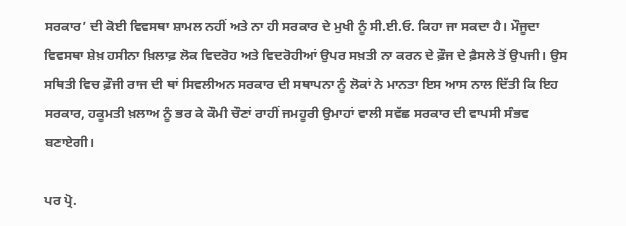ਸਰਕਾਰ’ ਦੀ ਕੋਈ ਵਿਵਸਥਾ ਸ਼ਾਮਲ ਨਹੀਂ ਅਤੇ ਨਾ ਹੀ ਸਰਕਾਰ ਦੇ ਮੁਖੀ ਨੂੰ ਸੀ.ਈ.ਓ. ਕਿਹਾ ਜਾ ਸਕਦਾ ਹੈ। ਮੌਜੂਦਾ ਵਿਵਸਥਾ ਸ਼ੇਖ਼ ਹਸੀਨਾ ਖ਼ਿਲਾਫ਼ ਲੋਕ ਵਿਦਰੋਹ ਅਤੇ ਵਿਦਰੋਹੀਆਂ ਉਪਰ ਸਖ਼ਤੀ ਨਾ ਕਰਨ ਦੇ ਫ਼ੌਜ ਦੇ ਫ਼ੈਸਲੇ ਤੋਂ ਉਪਜੀ। ਉਸ ਸਥਿਤੀ ਵਿਚ ਫ਼ੌਜੀ ਰਾਜ ਦੀ ਥਾਂ ਸਿਵਲੀਅਨ ਸਰਕਾਰ ਦੀ ਸਥਾਪਨਾ ਨੂੰ ਲੋਕਾਂ ਨੇ ਮਾਨਤਾ ਇਸ ਆਸ ਨਾਲ ਦਿੱਤੀ ਕਿ ਇਹ ਸਰਕਾਰ, ਹਕੂਮਤੀ ਖ਼ਲਾਅ ਨੂੰ ਭਰ ਕੇ ਕੌਮੀ ਚੌਣਾਂ ਰਾਹੀਂ ਜਮਹੂਰੀ ਉਮਾਹਾਂ ਵਾਲੀ ਸਵੱਛ ਸਰਕਾਰ ਦੀ ਵਾਪਸੀ ਸੰਭਵ ਬਣਾਏਗੀ।

ਪਰ ਪ੍ਰੋ.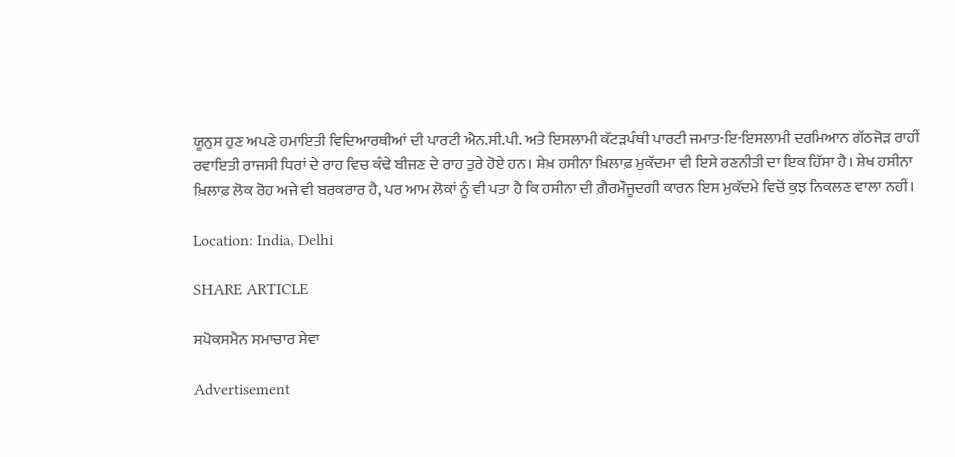ਯੂਨੁਸ ਹੁਣ ਅਪਣੇ ਹਮਾਇਤੀ ਵਿਦਿਆਰਥੀਆਂ ਦੀ ਪਾਰਟੀ ਐਨ.ਸੀ.ਪੀ. ਅਤੇ ਇਸਲਾਮੀ ਕੱਟੜਪੰਥੀ ਪਾਰਟੀ ਜਮਾਤ-ਇ-ਇਸਲਾਮੀ ਦਰਮਿਆਨ ਗੱਠਜੋੜ ਰਾਹੀਂ ਰਵਾਇਤੀ ਰਾਜਸੀ ਧਿਰਾਂ ਦੇ ਰਾਹ ਵਿਚ ਕੰਢੇ ਬੀਜਣ ਦੇ ਰਾਹ ਤੁਰੇ ਹੋਏ ਹਨ। ਸ਼ੇਖ਼ ਹਸੀਨਾ ਖ਼ਿਲਾਫ਼ ਮੁਕੱਦਮਾ ਵੀ ਇਸੇ ਰਣਨੀਤੀ ਦਾ ਇਕ ਹਿੱਸਾ ਹੈ। ਸ਼ੇਖ ਹਸੀਨਾ ਖ਼ਿਲਾਫ਼ ਲੋਕ ਰੋਹ ਅਜੇ ਵੀ ਬਰਕਰਾਰ ਹੈ, ਪਰ ਆਮ ਲੋਕਾਂ ਨੂੰ ਵੀ ਪਤਾ ਹੈ ਕਿ ਹਸੀਨਾ ਦੀ ਗ਼ੈਰਮੌਜੂਦਗੀ ਕਾਰਨ ਇਸ ਮੁਕੱਦਮੇ ਵਿਚੋਂ ਕੁਝ ਨਿਕਲਣ ਵਾਲਾ ਨਹੀਂ।

Location: India, Delhi

SHARE ARTICLE

ਸਪੋਕਸਮੈਨ ਸਮਾਚਾਰ ਸੇਵਾ

Advertisement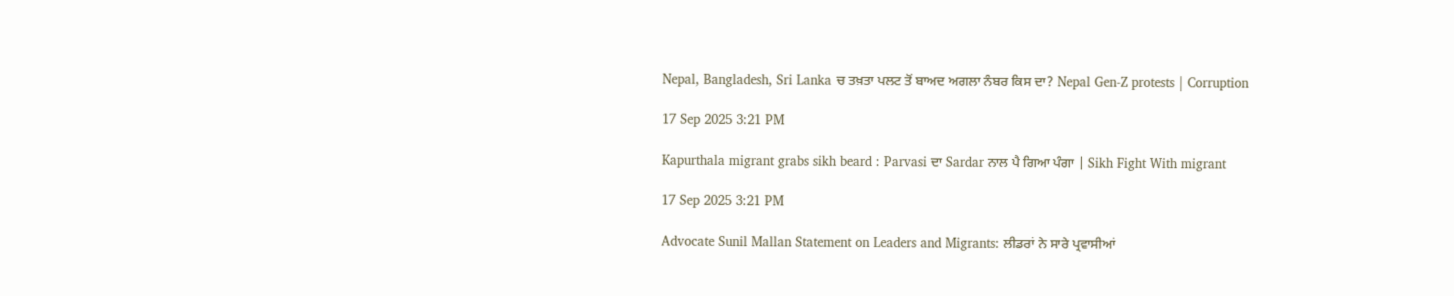Nepal, Bangladesh, Sri Lanka ਚ ਤਖ਼ਤਾ ਪਲਟ ਤੋਂ ਬਾਅਦ ਅਗਲਾ ਨੰਬਰ ਕਿਸ ਦਾ? Nepal Gen-Z protests | Corruption

17 Sep 2025 3:21 PM

Kapurthala migrant grabs sikh beard : Parvasi ਦਾ Sardar ਨਾਲ ਪੈ ਗਿਆ ਪੰਗਾ | Sikh Fight With migrant

17 Sep 2025 3:21 PM

Advocate Sunil Mallan Statement on Leaders and Migrants: ਲੀਡਰਾਂ ਨੇ ਸਾਰੇ ਪ੍ਰਵਾਸੀਆਂ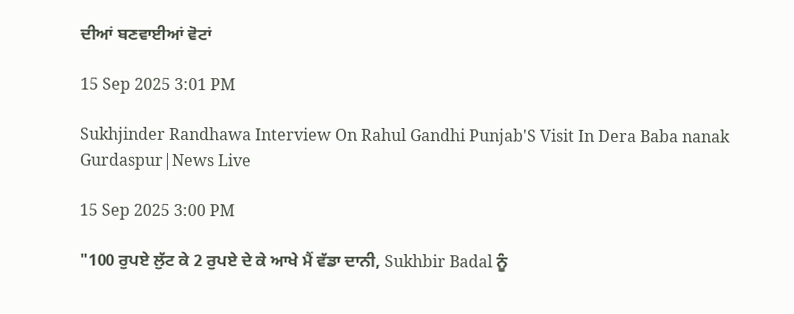ਦੀਆਂ ਬਣਵਾਈਆਂ ਵੋਟਾਂ

15 Sep 2025 3:01 PM

Sukhjinder Randhawa Interview On Rahul Gandhi Punjab'S Visit In Dera Baba nanak Gurdaspur|News Live

15 Sep 2025 3:00 PM

"100 ਰੁਪਏ ਲੁੱਟ ਕੇ 2 ਰੁਪਏ ਦੇ ਕੇ ਆਖੇ ਮੈਂ ਵੱਡਾ ਦਾਨੀ, Sukhbir Badal ਨੂੰ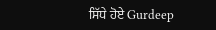ਸਿੱਧੇ ਹੋਏ Gurdeep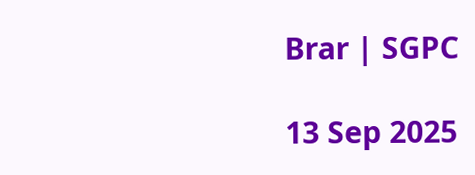Brar | SGPC

13 Sep 2025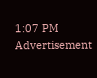1:07 PM
Advertisement